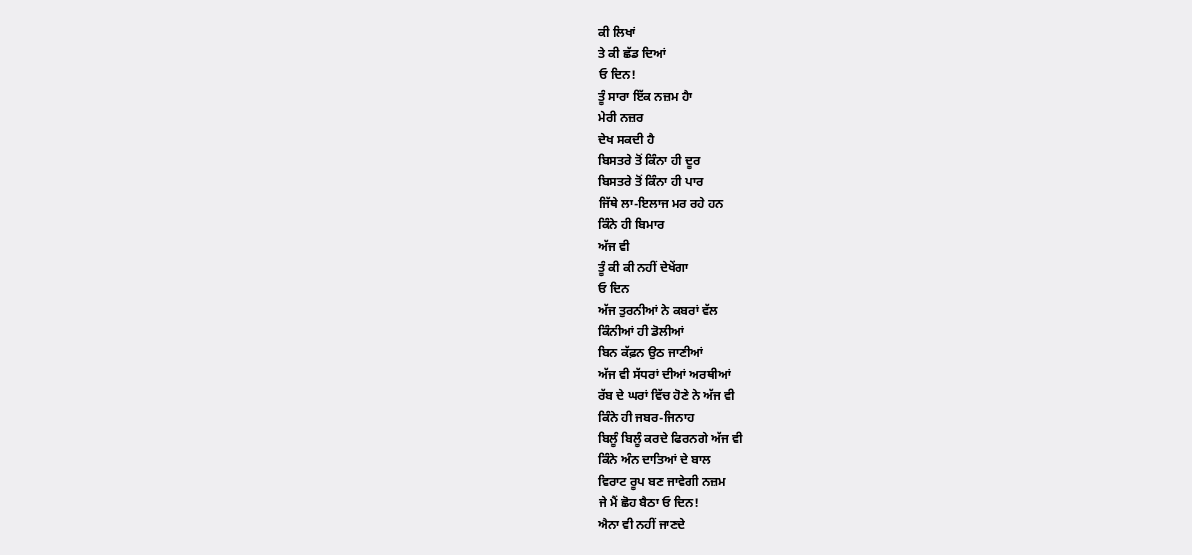ਕੀ ਲਿਖਾਂ
ਤੇ ਕੀ ਛੱਡ ਦਿਆਂ
ਓ ਦਿਨ!
ਤੂੰ ਸਾਰਾ ਇੱਕ ਨਜ਼ਮ ਹੈਾ
ਮੇਰੀ ਨਜ਼ਰ
ਦੇਖ ਸਕਦੀ ਹੈ
ਬਿਸਤਰੇ ਤੋਂ ਕਿੰਨਾ ਹੀ ਦੂਰ
ਬਿਸਤਰੇ ਤੋਂ ਕਿੰਨਾ ਹੀ ਪਾਰ
ਜਿੱਥੇ ਲਾ-ਇਲਾਜ ਮਰ ਰਹੇ ਹਨ
ਕਿੰਨੇ ਹੀ ਬਿਮਾਰ
ਅੱਜ ਵੀ
ਤੂੰ ਕੀ ਕੀ ਨਹੀਂ ਦੇਖੇਂਗਾ
ਓ ਦਿਨ
ਅੱਜ ਤੁਰਨੀਆਂ ਨੇ ਕਬਰਾਂ ਵੱਲ
ਕਿੰਨੀਆਂ ਹੀ ਡੋਲੀਆਂ
ਬਿਨ ਕੱਫ਼ਨ ਉਠ ਜਾਣੀਆਂ
ਅੱਜ ਵੀ ਸੱਧਰਾਂ ਦੀਆਂ ਅਰਥੀਆਂ
ਰੱਬ ਦੇ ਘਰਾਂ ਵਿੱਚ ਹੋਣੇ ਨੇ ਅੱਜ ਵੀ
ਕਿੰਨੇ ਹੀ ਜਬਰ-ਜਿਨਾਹ
ਬਿਲੂੰ ਬਿਲੂੰ ਕਰਦੇ ਫਿਰਨਗੇ ਅੱਜ ਵੀ
ਕਿੰਨੇ ਅੰਨ ਦਾਤਿਆਂ ਦੇ ਬਾਲ
ਵਿਰਾਟ ਰੂਪ ਬਣ ਜਾਵੇਗੀ ਨਜ਼ਮ
ਜੇ ਮੈਂ ਛੋਹ ਬੈਠਾ ਓ ਦਿਨ!
ਐਨਾ ਵੀ ਨਹੀਂ ਜਾਣਦੇ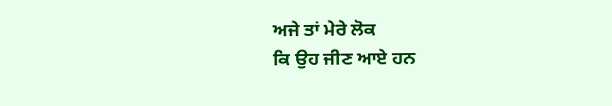ਅਜੇ ਤਾਂ ਮੇਰੇ ਲੋਕ
ਕਿ ਉਹ ਜੀਣ ਆਏ ਹਨ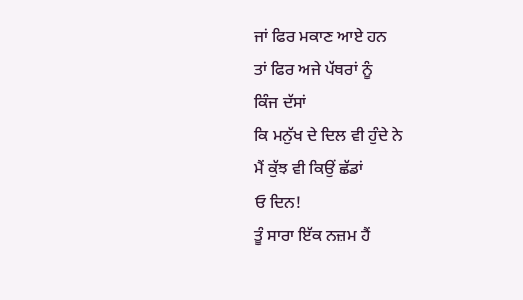ਜਾਂ ਫਿਰ ਮਕਾਣ ਆਏ ਹਨ
ਤਾਂ ਫਿਰ ਅਜੇ ਪੱਥਰਾਂ ਨੂੰ
ਕਿੰਜ ਦੱਸਾਂ
ਕਿ ਮਨੁੱਖ ਦੇ ਦਿਲ ਵੀ ਹੁੰਦੇ ਨੇ
ਮੈਂ ਕੁੱਝ ਵੀ ਕਿਉਂ ਛੱਡਾਂ
ਓ ਦਿਨ!
ਤੂੰ ਸਾਰਾ ਇੱਕ ਨਜ਼ਮ ਹੈਂ